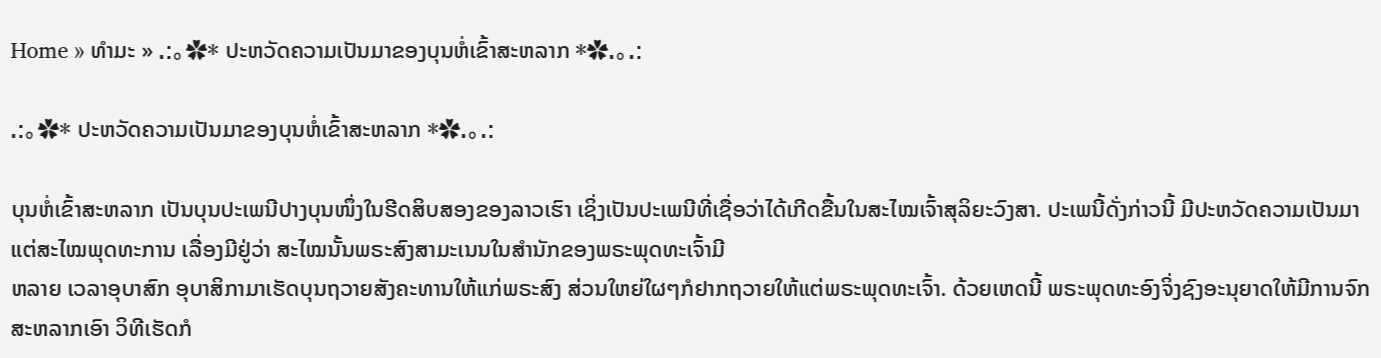Home » ທຳມະ » .:。✿* ປະຫວັດຄວາມເປັນມາຂອງບຸນຫໍ່ເຂົ້າສະຫລາກ *✿.。.:

.:。✿* ປະຫວັດຄວາມເປັນມາຂອງບຸນຫໍ່ເຂົ້າສະຫລາກ *✿.。.:

ບຸນຫໍ່ເຂົ້າສະຫລາກ ເປັນບຸນປະເພນີປາງບຸນໜຶ່ງໃນຮີດສິບສອງຂອງລາວເຮົາ ເຊິ່ງເປັນປະເພນີທີ່ເຊື່ອວ່າໄດ້ເກີດຂື້ນໃນສະໄໝເຈົ້າສຸລິຍະວົງສາ. ປະເພນີ້ດັ່ງກ່າວນີ້ ມີປະຫວັດຄວາມເປັນມາແຕ່ສະໄໝພຸດທະການ ເລື່ອງມີຢູ່ວ່າ ສະໄໝນັ້ນພຣະສົງສາມະເນນໃນສຳນັກຂອງພຣະພຸດທະເຈົ້າມີ
ຫລາຍ ເວລາອຸບາສົກ ອຸບາສິກາມາເຮັດບຸນຖວາຍສັງຄະທານໃຫ້ແກ່ພຣະສົງ ສ່ວນໃຫຍ່ໃຜໆກໍຢາກຖວາຍໃຫ້ແຕ່ພຣະພຸດທະເຈົ້າ. ດ້ວຍເຫດນີ້ ພຣະພຸດທະອົງຈິ່ງຊົງອະນຸຍາດໃຫ້ມີການຈົກສະຫລາກເອົາ ວິທີເຮັດກໍ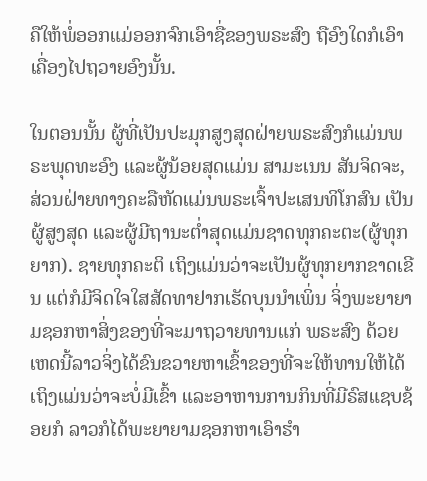ຄືໃຫ້ພໍ່ອອກແມ່ອອກຈົກເອົາຊື່ຂອງພຣະສົງ ຖືອົງໃດກໍເອົາເຄື່ອງໄປຖວາຍອົງນັ້ນ.

ໃນຕອນນັ້ນ ຜູ້ທີ່ເປັນປະມຸກສູງສຸດຝ່າຍພຣະສົງກໍແມ່ນພຣະພຸດທະອົງ ແລະຜູ້ນ້ອຍສຸດແມ່ນ ສາມະເນນ ສັນຈິດຈະ, ສ່ວນຝ່າຍທາງຄະລືຫັດແມ່ນພຣະເຈົ້າປະເສນທິໂກສົນ ເປັນຜູ້ສູງສຸດ ແລະຜູ້ມີຖານະຕ່ຳສຸດແມ່ນຊາດທຸກຄະຕະ(ຜູ້ທຸກຍາກ). ຊາຍທຸກຄະຕິ ເຖິງແມ່ນວ່າຈະເປັນຜູ້ທຸກຍາກຂາດເຂີນ ແຕ່ກໍມີຈິດໃຈໃສສັດທາຢາກເຮັດບຸນນຳເພິ່ນ ຈິ່ງພະຍາຍາມຊອກຫາສິ່ງຂອງທີ່ຈະມາຖວາຍທານແກ່ ພຣະສົງ ດ້ວຍເຫດນີ້ລາວຈິ່ງໄດ້ຂົນຂວາຍຫາເຂົ້າຂອງທີ່ຈະໃຫ້ທານໃຫ້ໄດ້ ເຖິງແມ່ນວ່າຈະບໍ່ມີເຂົ້າ ແລະອາຫານການກິນທີ່ມີຣົສແຊບຊ້ອຍກໍ ລາວກໍໄດ້ພະຍາຍາມຊອກຫາເອົາຮຳ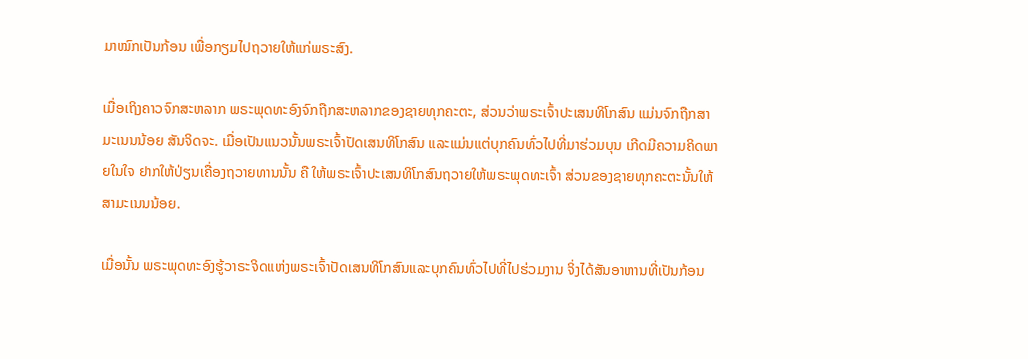ມາໝົກເປັນກ້ອນ ເພື່ອກຽມໄປຖວາຍໃຫ້ແກ່ພຣະສົງ.

ເມື່ອເຖິງຄາວຈົກສະຫລາກ ພຣະພຸດທະອົງຈົກຖືກສະຫລາກຂອງຊາຍທຸກຄະຕະ, ສ່ວນວ່າພຣະເຈົ້າປະເສນທິໂກສົນ ແມ່ນຈົກຖືກສາມະເນນນ້ອຍ ສັນຈິດຈະ. ເມື່ອເປັນແນວນັ້ນພຣະເຈົ້າປັດເສນທິໂກສົນ ແລະແມ່ນແຕ່ບຸກຄົນທົ່ວໄປທີ່ມາຮ່ວມບຸນ ເກີດມີຄວາມຄິດພາຍໃນໃຈ ຢາກໃຫ້ປ່ຽນເຄື່ອງຖວາຍທານນັ້ນ ຄື ໃຫ້ພຣະເຈົ້າປະເສນທິໂກສົນຖວາຍໃຫ້ພຣະພຸດທະເຈົ້າ ສ່ວນຂອງຊາຍທຸກຄະຕະນັ້ນໃຫ້ສາມະເນນນ້ອຍ.

ເມື່ອນັ້ນ ພຣະພຸດທະອົງຮູ້ວາຣະຈິດແຫ່ງພຣະເຈົ້າປັດເສນທິໂກສົນແລະບຸກຄົນທົ່ວໄປທີ່ໄປຮ່ວມງານ ຈິ່ງໄດ້ສັນອາຫານທີ່ເປັນກ້ອນ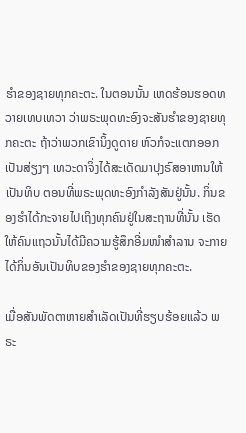ຮຳຂອງຊາຍທຸກຄະຕະ. ໃນຕອນນັ້ນ ເຫດຮ້ອນຮອດທວາຍເທບເທວາ ວ່າພຣະພຸດທະອົງຈະສັນຮຳຂອງຊາຍທຸກຄະຕະ ຖ້າວ່າພວກເຂົານິ້ງດູດາຍ ຫົວກໍຈະແຕກອອກເປັນສ່ຽງໆ ເທວະດາຈິ່ງໄດ້ສະເດັດມາປຸງຣົສອາຫານໃຫ້ເປັນທິບ ຕອນທີ່ພຣະພຸດທະອົງກຳລັງສັນຢູ່ນັ້ນ. ກິ່ນຂອງຮຳໄດ້ກະຈາຍໄປເຖິງທຸກຄົນຢູ່ໃນສະຖານທີ່ນັ້ນ ເຮັດໃຫ້ຄົນແຖວນັ້ນໄດ້ມີຄວາມຮູ້ສຶກອີ່ມໜຳສຳລານ ຈະກາຍໄດ້ກິ່ນອັນເປັນທິບຂອງຮຳຂອງຊາຍທຸກຄະຕະ.

ເມື່ອສັນພັດຕາຫາຍສຳເລັດເປັນທີ່ຮຽບຮ້ອຍແລ້ວ ພຣະ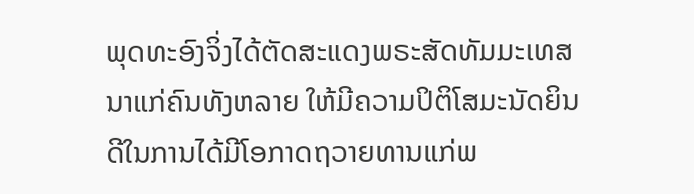ພຸດທະອົງຈິ່ງໄດ້ຕັດສະແດງພຣະສັດທັມມະເທສນາແກ່ຄົນທັງຫລາຍ ໃຫ້ມີຄວາມປິຕິໂສມະນັດຍິນດີໃນການໄດ້ມີໂອກາດຖວາຍທານແກ່ພ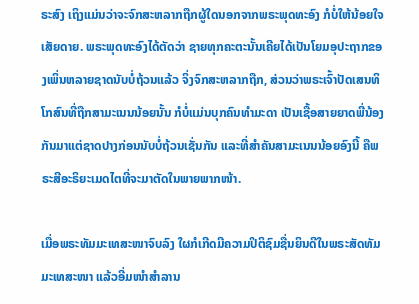ຣະສົງ ເຖິງແມ່ນວ່າຈະຈົກສະຫລາກຖືກຜູ້ໃດນອກຈາກພຣະພຸດທະອົງ ກໍບໍ່ໃຫ້ນ້ອຍໃຈເສັຍດາຍ. ພຣະພຸດທະອົງໄດ້ຕັດວ່າ ຊາຍທຸກຄະຕະນັ້ນເຄີຍໄດ້ເປັນໂຍມອຸປະຖາກຂອງເພິ່ນຫລາຍຊາດນັບບໍ່ຖ້ວນແລ້ວ ຈິ່ງຈົກສະຫລາກຖືກ, ສ່ວນວ່າພຣະເຈົ້າປັດເສນທິໂກສົນທີ່ຖືກສາມະເນນນ້ອຍນັ້ນ ກໍບໍ່ແມ່ນບຸກຄົນທຳມະດາ ເປັນເຊື້ອສາຍຍາດພີ່ນ້ອງກັນມາແຕ່ຊາດປາງກ່ອນນັບບໍ່ຖ້ວນເຊັ່ນກັນ ແລະທີ່ສຳຄັນສາມະເນນນ້ອຍອົງນີ້ ຄືພຣະສີອະຣິຍະເມດໄຕທີ່ຈະມາຕັດໃນພາຍພາກໜ້າ.

ເມື່ອພຣະທັມມະເທສະໜາຈົບລົງ ໃຜກໍເກີດມີຄວາມປິຕິຊົມຊື່ນຍິນດີໃນພຣະສັດທັມມະເທສະໜາ ແລ້ວອີ່ມໜຳສຳລານ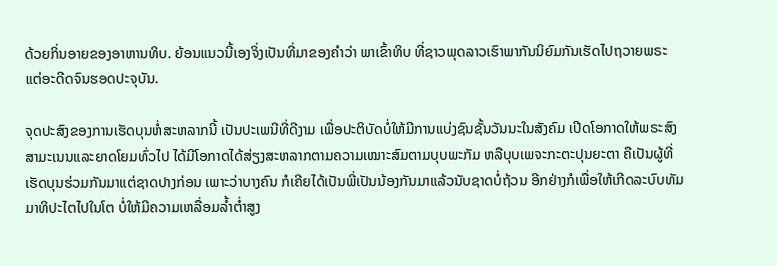ດ້ວຍກິ່ນອາຍຂອງອາຫານທິບ. ຍ້ອນແນວນີ້ເອງຈິ່ງເປັນທີ່ມາຂອງຄຳວ່າ ພາເຂົ້າທິບ ທີ່ຊາວພຸດລາວເຮົາພາກັນນິຍົມກັນເຮັດໄປຖວາຍພຣະແຕ່ອະດີດຈົນຮອດປະຈຸບັນ.

ຈຸດປະສົງຂອງການເຮັດບຸນຫໍ່ສະຫລາກນີ້ ເປັນປະເພນີທີ່ດີງາມ ເພື່ອປະຕິບັດບໍ່ໃຫ້ມີການແບ່ງຊົນຊັ້ນວັນນະໃນສັງຄົມ ເປີດໂອກາດໃຫ້ພຣະສົງສາມະເນນແລະຍາດໂຍມທົ່ວໄປ ໄດ້ມີໂອກາດໄດ້ສ່ຽງສະຫລາກຕາມຄວາມເໝາະສົມຕາມບຸບພະກັມ ຫລືບຸບເພຈະກະຕະປຸນຍະຕາ ຄືເປັນຜູ້ທີ່ເຮັດບຸນຮ່ວມກັນມາແຕ່ຊາດປາງກ່ອນ ເພາະວ່າບາງຄົນ ກໍເຄີຍໄດ້ເປັນພີ່ເປັນນ້ອງກັນມາແລ້ວນັບຊາດບໍ່ຖ້ວນ ອີກຢ່າງກໍເພື່ອໃຫ້ເກີດລະບົບທັມມາທິປະໄຕໄປໃນໂຕ ບໍ່ໃຫ້ມີຄວາມເຫລື່ອມລ້ຳຕ່ຳສູງ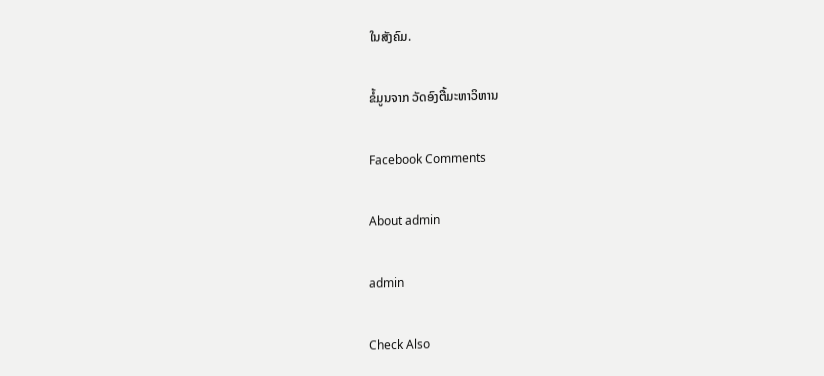ໃນສັງຄົມ.

ຂໍ້ມູນຈາກ ວັດອົງຕື້ມະຫາວິຫານ

Facebook Comments

About admin

admin

Check Also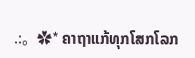.:。✿* ຄາຖາແກ້ທຸກໂສກໂລກ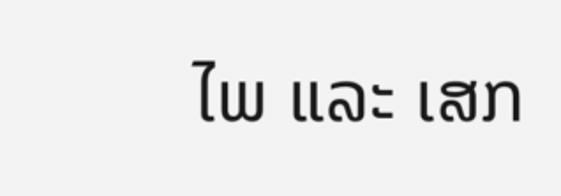ໄພ ແລະ ເສກ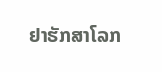ຢາຮັກສາໂລກ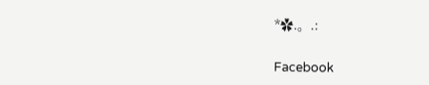*✿.。.:

Facebook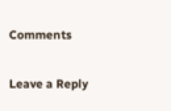Comments

Leave a Reply